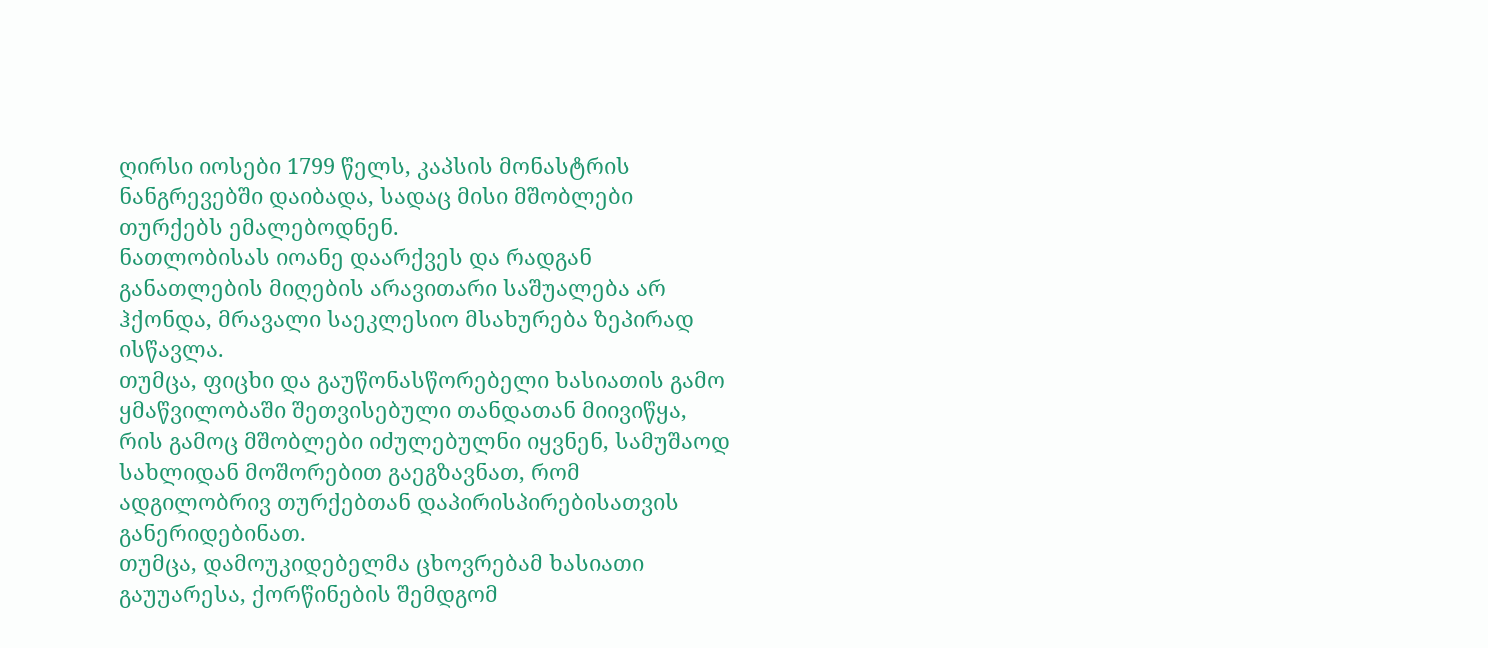ღირსი იოსები 1799 წელს, კაპსის მონასტრის ნანგრევებში დაიბადა, სადაც მისი მშობლები თურქებს ემალებოდნენ.
ნათლობისას იოანე დაარქვეს და რადგან განათლების მიღების არავითარი საშუალება არ ჰქონდა, მრავალი საეკლესიო მსახურება ზეპირად ისწავლა.
თუმცა, ფიცხი და გაუწონასწორებელი ხასიათის გამო ყმაწვილობაში შეთვისებული თანდათან მიივიწყა, რის გამოც მშობლები იძულებულნი იყვნენ, სამუშაოდ სახლიდან მოშორებით გაეგზავნათ, რომ ადგილობრივ თურქებთან დაპირისპირებისათვის განერიდებინათ.
თუმცა, დამოუკიდებელმა ცხოვრებამ ხასიათი გაუუარესა, ქორწინების შემდგომ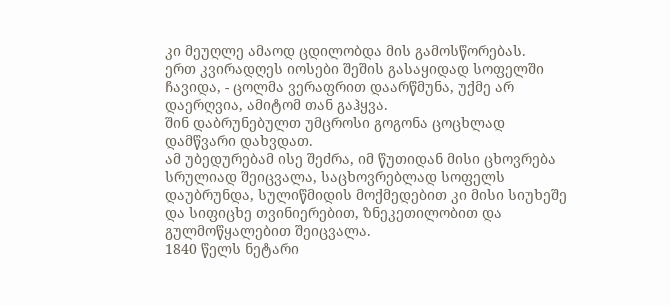კი მეუღლე ამაოდ ცდილობდა მის გამოსწორებას.
ერთ კვირადღეს იოსები შეშის გასაყიდად სოფელში ჩავიდა, - ცოლმა ვერაფრით დაარწმუნა, უქმე არ დაერღვია, ამიტომ თან გაჰყვა.
შინ დაბრუნებულთ უმცროსი გოგონა ცოცხლად დამწვარი დახვდათ.
ამ უბედურებამ ისე შეძრა, იმ წუთიდან მისი ცხოვრება სრულიად შეიცვალა, საცხოვრებლად სოფელს დაუბრუნდა, სულიწმიდის მოქმედებით კი მისი სიუხეშე და სიფიცხე თვინიერებით, ზნეკეთილობით და გულმოწყალებით შეიცვალა.
1840 წელს ნეტარი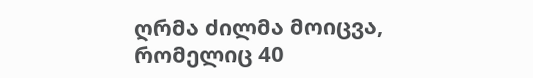ღრმა ძილმა მოიცვა, რომელიც 40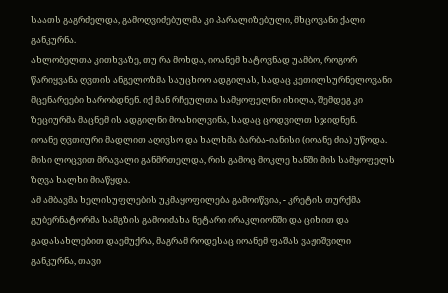საათს გაგრძელდა, გამოღვიძებულმა კი პარალიზებული, მხცოვანი ქალი განკურნა.
ახლობელთა კითხვაზე, თუ რა მოხდა, იოანემ ხატოვნად უამბო, როგორ წარიყვანა ღვთის ანგელოზმა საუცხოო ადგილას, სადაც კეთილსურნელოვანი მცენარეები ხარობდნენ. იქ მან რჩეულთა სამყოფელნი იხილა, შემდეგ კი ზეციურმა მაცნემ ის ადგილნი მოახილვინა, სადაც ცოდვილთ სჯიდნენ.
იოანე ღვთიური მადლით აღივსო და ხალხმა ბარბა-იანისი (იოანე ძია) უწოდა.
მისი ლოცვით მრავალი განმრთელდა, რის გამოც მოკლე ხანში მის სამყოფელს ზღვა ხალხი მიაწყდა.
ამ ამბავმა ხელისუფლების უკმაყოფილება გამოიწვია, - კრეტის თურქმა გუბერნატორმა სამგზის გამოიძახა ნეტარი ირაკლიონში და ციხით და გადასახლებით დაემუქრა, მაგრამ როდესაც იოანემ ფაშას ვაჟიშვილი განკურნა, თავი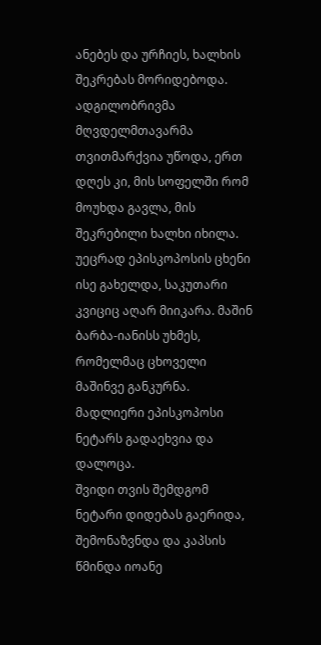ანებეს და ურჩიეს, ხალხის შეკრებას მორიდებოდა.
ადგილობრივმა მღვდელმთავარმა თვითმარქვია უწოდა, ერთ დღეს კი, მის სოფელში რომ მოუხდა გავლა, მის შეკრებილი ხალხი იხილა.
უეცრად ეპისკოპოსის ცხენი ისე გახელდა, საკუთარი კვიციც აღარ მიიკარა. მაშინ ბარბა-იანისს უხმეს, რომელმაც ცხოველი მაშინვე განკურნა.
მადლიერი ეპისკოპოსი ნეტარს გადაეხვია და დალოცა.
შვიდი თვის შემდგომ ნეტარი დიდებას გაერიდა, შემონაზვნდა და კაპსის წმინდა იოანე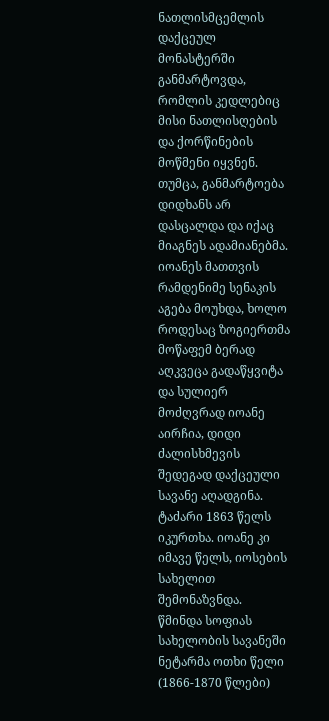ნათლისმცემლის დაქცეულ მონასტერში განმარტოვდა, რომლის კედლებიც მისი ნათლისღების და ქორწინების მოწმენი იყვნენ.
თუმცა, განმარტოება დიდხანს არ დასცალდა და იქაც მიაგნეს ადამიანებმა. იოანეს მათთვის რამდენიმე სენაკის აგება მოუხდა, ხოლო როდესაც ზოგიერთმა მოწაფემ ბერად აღკვეცა გადაწყვიტა და სულიერ მოძღვრად იოანე აირჩია, დიდი ძალისხმევის შედეგად დაქცეული სავანე აღადგინა.
ტაძარი 1863 წელს იკურთხა. იოანე კი იმავე წელს, იოსების სახელით შემონაზვნდა.
წმინდა სოფიას სახელობის სავანეში ნეტარმა ოთხი წელი (1866-1870 წლები)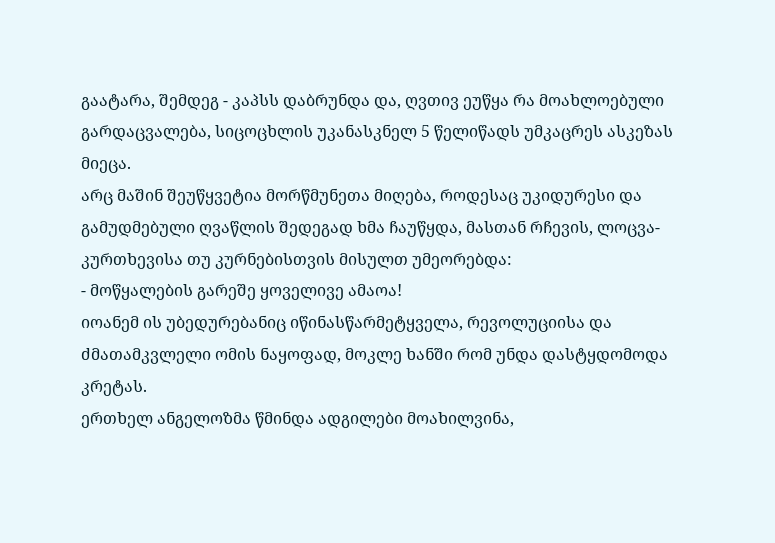გაატარა, შემდეგ - კაპსს დაბრუნდა და, ღვთივ ეუწყა რა მოახლოებული გარდაცვალება, სიცოცხლის უკანასკნელ 5 წელიწადს უმკაცრეს ასკეზას მიეცა.
არც მაშინ შეუწყვეტია მორწმუნეთა მიღება, როდესაც უკიდურესი და გამუდმებული ღვაწლის შედეგად ხმა ჩაუწყდა, მასთან რჩევის, ლოცვა-კურთხევისა თუ კურნებისთვის მისულთ უმეორებდა:
- მოწყალების გარეშე ყოველივე ამაოა!
იოანემ ის უბედურებანიც იწინასწარმეტყველა, რევოლუციისა და ძმათამკვლელი ომის ნაყოფად, მოკლე ხანში რომ უნდა დასტყდომოდა კრეტას.
ერთხელ ანგელოზმა წმინდა ადგილები მოახილვინა,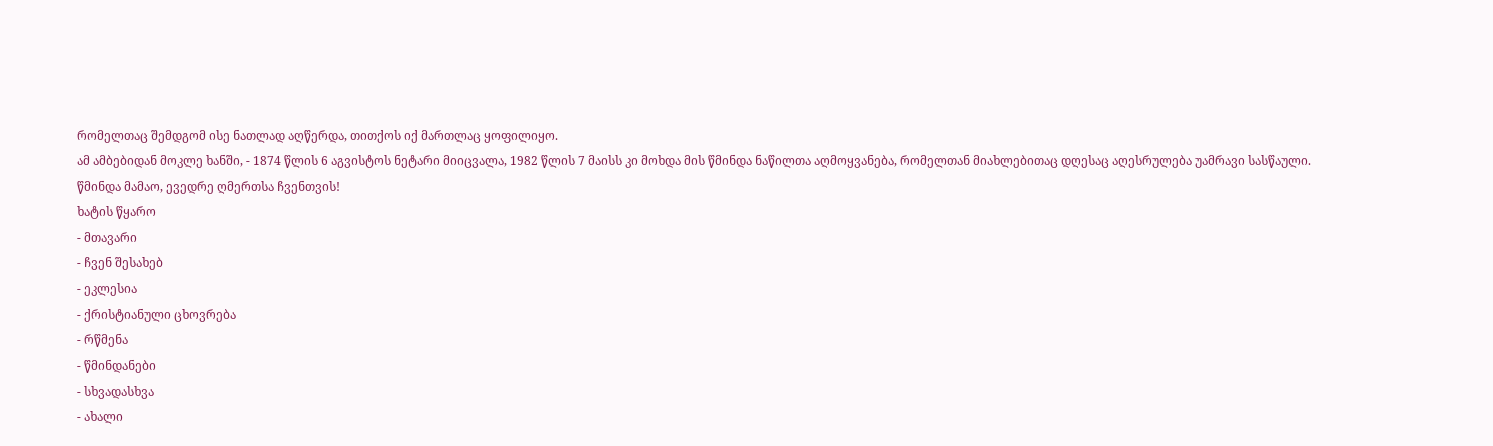რომელთაც შემდგომ ისე ნათლად აღწერდა, თითქოს იქ მართლაც ყოფილიყო.
ამ ამბებიდან მოკლე ხანში, - 1874 წლის 6 აგვისტოს ნეტარი მიიცვალა, 1982 წლის 7 მაისს კი მოხდა მის წმინდა ნაწილთა აღმოყვანება, რომელთან მიახლებითაც დღესაც აღესრულება უამრავი სასწაული.
წმინდა მამაო, ევედრე ღმერთსა ჩვენთვის!
ხატის წყარო
- მთავარი
- ჩვენ შესახებ
- ეკლესია
- ქრისტიანული ცხოვრება
- რწმენა
- წმინდანები
- სხვადასხვა
- ახალი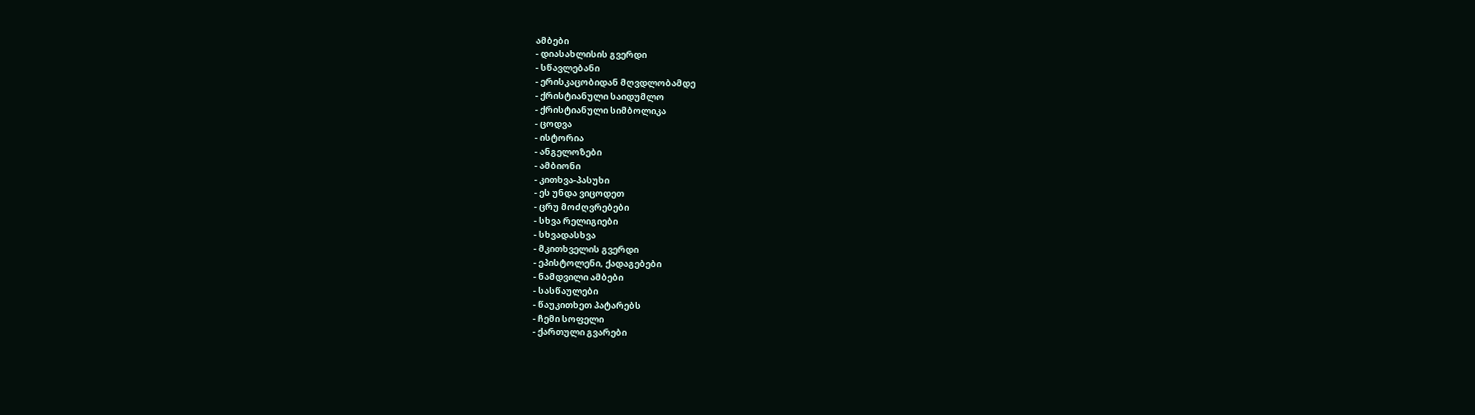ამბები
- დიასახლისის გვერდი
- სწავლებანი
- ერისკაცობიდან მღვდლობამდე
- ქრისტიანული საიდუმლო
- ქრისტიანული სიმბოლიკა
- ცოდვა
- ისტორია
- ანგელოზები
- ამბიონი
- კითხვა-პასუხი
- ეს უნდა ვიცოდეთ
- ცრუ მოძღვრებები
- სხვა რელიგიები
- სხვადასხვა
- მკითხველის გვერდი
- ეპისტოლენი, ქადაგებები
- ნამდვილი ამბები
- სასწაულები
- წაუკითხეთ პატარებს
- ჩემი სოფელი
- ქართული გვარები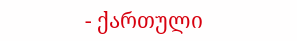- ქართული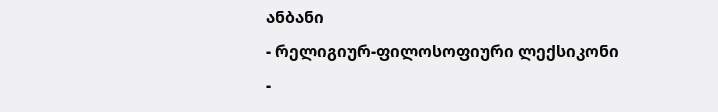ანბანი
- რელიგიურ-ფილოსოფიური ლექსიკონი
-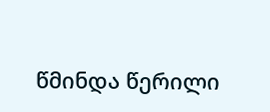წმინდა წერილი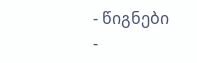- წიგნები
-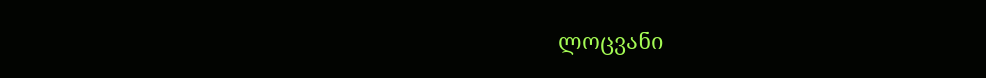ლოცვანი